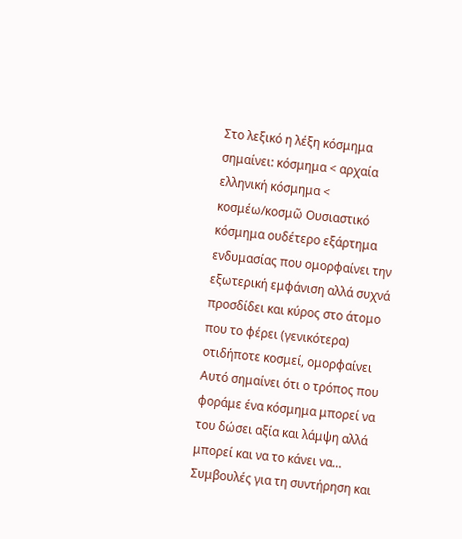Στο λεξικό η λέξη κόσμημα σημαίνει: κόσμημα < αρχαία ελληνική κόσμημα < κοσμέω/κοσμῶ Ουσιαστικό κόσμημα ουδέτερο εξάρτημα ενδυμασίας που ομορφαίνει την εξωτερική εμφάνιση αλλά συχνά προσδίδει και κύρος στο άτομο που το φέρει (γενικότερα) οτιδήποτε κοσμεί, ομορφαίνει Αυτό σημαίνει ότι ο τρόπος που φοράμε ένα κόσμημα μπορεί να του δώσει αξία και λάμψη αλλά μπορεί και να το κάνει να…
Συμβουλές για τη συντήρηση και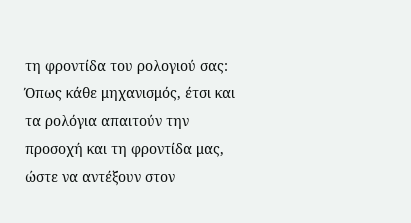τη φροντίδα του ρολογιού σας: Όπως κάθε μηχανισμός, έτσι και τα ρολόγια απαιτούν την προσοχή και τη φροντίδα μας, ώστε να αντέξουν στον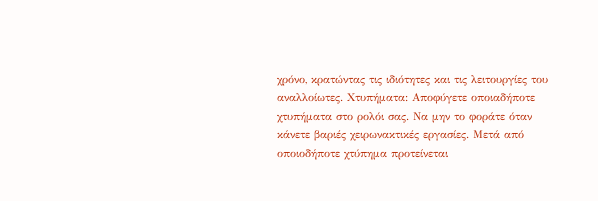χρόνο, κρατώντας τις ιδιότητες και τις λειτουργίες του αναλλοίωτες. Χτυπήματα: Αποφύγετε οποιαδήποτε χτυπήματα στο ρολόι σας. Να μην το φοράτε όταν κάνετε βαριές χειρωνακτικές εργασίες. Μετά από οποιοδήποτε χτύπημα προτείνεται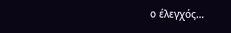ο έλεγχός…